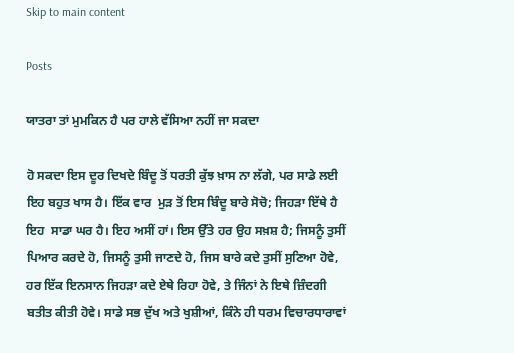Skip to main content

Posts

ਯਾਤਰਾ ਤਾਂ ਮੁਮਕਿਨ ਹੈ ਪਰ ਹਾਲੇ ਵੱਸਿਆ ਨਹੀਂ ਜਾ ਸਕਦਾ

ਹੋ ਸਕਦਾ ਇਸ ਦੂਰ ਦਿਖਦੇ ਬਿੰਦੂ ਤੋਂ ਧਰਤੀ ਕੁੱਝ ਖ਼ਾਸ ਨਾ ਲੱਗੇ, ਪਰ ਸਾਡੇ ਲਈ ਇਹ ਬਹੁਤ ਖਾਸ ਹੈ। ਇੱਕ ਵਾਰ  ਮੁੜ ਤੋਂ ਇਸ ਬਿੰਦੂ ਬਾਰੇ ਸੋਚੋ; ਜਿਹੜਾ ਇੱਥੇ ਹੈ ਇਹ  ਸਾਡਾ ਘਰ ਹੈ। ਇਹ ਅਸੀਂ ਹਾਂ। ਇਸ ਉੱਤੇ ਹਰ ਉਹ ਸਖ਼ਸ਼ ਹੈ; ਜਿਸਨੂੰ ਤੁਸੀਂ ਪਿਆਰ ਕਰਦੇ ਹੋ, ਜਿਸਨੂੰ ਤੁਸੀ ਜਾਣਦੇ ਹੋ, ਜਿਸ ਬਾਰੇ ਕਦੇ ਤੁਸੀਂ ਸੁਣਿਆ ਹੋਵੇ, ਹਰ ਇੱਕ ਇਨਸਾਨ ਜਿਹੜਾ ਕਦੇ ਏਥੇ ਰਿਹਾ ਹੋਵੇ, ਤੇ ਜਿੰਨਾਂ ਨੇ ਇਥੇ ਜ਼ਿੰਦਗੀ ਬਤੀਤ ਕੀਤੀ ਹੋਵੇ। ਸਾਡੇ ਸਭ ਦੁੱਖ ਅਤੇ ਖੁਸ਼ੀਆਂ, ਕਿੰਨੇ ਹੀ ਧਰਮ ਵਿਚਾਰਧਾਰਾਵਾਂ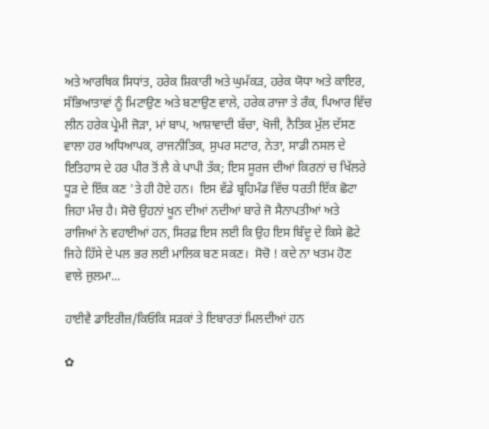ਅਤੇ ਆਰਥਿਕ ਸਿਧਾਂਤ, ਹਰੇਕ ਸ਼ਿਕਾਰੀ ਅਤੇ ਘੁਮੱਕੜ, ਹਰੇਕ ਯੋਧਾ ਅਤੇ ਕਾਇਰ, ਸੱਭਿਆਤਾਵਾਂ ਨੂੰ ਮਿਟਾਉਣ ਅਤੇ ਬਣਾਉਣ ਵਾਲੇ, ਹਰੇਕ ਰਾਜਾ ਤੇ ਰੰਕ, ਪਿਆਰ ਵਿੱਚ ਲੀਨ ਹਰੇਕ ਪ੍ਰੇਮੀ ਜੋੜਾ, ਮਾਂ ਬਾਪ, ਆਸ਼ਾਵਾਦੀ ਬੱਚਾ, ਖੋਜੀ, ਨੈਤਿਕ ਮੁੱਲ ਦੱਸਣ ਵਾਲਾ ਹਰ ਅਧਿਆਪਕ, ਰਾਜਨੀਤਿਕ, ਸੁਪਰ ਸਟਾਰ, ਨੇਤਾ, ਸਾਡੀ ਨਸਲ ਦੇ ਇਤਿਹਾਸ ਦੇ ਹਰ ਪੀਰ ਤੋਂ ਲੈ ਕੇ ਪਾਪੀ ਤੱਕ; ਇਸ ਸੂਰਜ ਦੀਆਂ ਕਿਰਨਾਂ ਚ ਖਿੱਲਰੇ ਧੂੜ ਦੇ ਇੱਕ ਕਣ 'ਤੇ ਹੀ ਹੋਏ ਹਨ।  ਇਸ ਵੱਡੇ ਬ੍ਰਹਿਮੰਡ ਵਿੱਚ ਧਰਤੀ ਇੱਕ ਛੋਟਾ ਜਿਹਾ ਮੰਚ ਹੈ। ਸੋਚੋ ਉਹਨਾਂ ਖੂਨ ਦੀਆਂ ਨਦੀਆਂ ਬਾਰੇ ਜੋ ਸੈਨਾਪਤੀਆਂ ਅਤੇ ਰਾਜਿਆਂ ਨੇ ਵਹਾਈਆਂ ਹਨ, ਸਿਰਫ਼ ਇਸ ਲਈ ਕਿ ਉਹ ਇਸ ਬਿੰਦੂ ਦੇ ਕਿਸੇ ਛੋਟੇ ਜਿਹੇ ਹਿੱਸੇ ਦੇ ਪਲ ਭਰ ਲਈ ਮਾਲਿਕ ਬਣ ਸਕਣ।  ਸੋਚੋ ! ਕਦੇ ਨਾ ਖਤਮ ਹੋਣ ਵਾਲੇ ਜੁਲਮਾ...

ਹਾਈਵੈ ਡਾਇਰੀਜ਼/ਕਿਓਕਿ ਸੜਕਾਂ ਤੇ ਇਬਾਰਤਾਂ ਮਿਲਦੀਆਂ ਹਨ

✿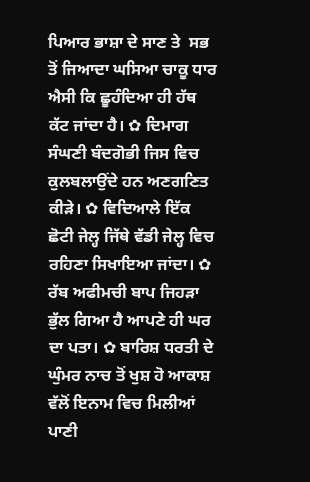ਪਿਆਰ ਭਾਸ਼ਾ ਦੇ ਸਾਣ ਤੇ  ਸਭ ਤੋਂ ਜਿਆਦਾ ਘਸਿਆ ਚਾਕੂ ਧਾਰ ਐਸੀ ਕਿ ਛੂਹੰਦਿਆ ਹੀ ਹੱਥ ਕੱਟ ਜਾਂਦਾ ਹੈ। ✿ ਦਿਮਾਗ ਸੰਘਣੀ ਬੰਦਗੋਭੀ ਜਿਸ ਵਿਚ ਕੁਲਬਲਾਉਂਦੇ ਹਨ ਅਣਗਣਿਤ ਕੀੜੇ। ✿ ਵਿਦਿਆਲੇ ਇੱਕ ਛੋਟੀ ਜੇਲ੍ਹ ਜਿੱਥੇ ਵੱਡੀ ਜੇਲ੍ਹ ਵਿਚ ਰਹਿਣਾ ਸਿਖਾਇਆ ਜਾਂਦਾ। ✿ ਰੱਬ ਅਫੀਮਚੀ ਬਾਪ ਜਿਹੜਾ ਭੁੱਲ ਗਿਆ ਹੈ ਆਪਣੇ ਹੀ ਘਰ ਦਾ ਪਤਾ। ✿ ਬਾਰਿਸ਼ ਧਰਤੀ ਦੇ ਘੁੰਮਰ ਨਾਚ ਤੋਂ ਖੁਸ਼ ਹੋ ਆਕਾਸ਼ ਵੱਲੋਂ ਇਨਾਮ ਵਿਚ ਮਿਲੀਆਂ ਪਾਣੀ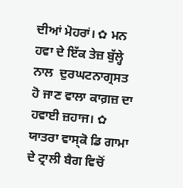ਦੀਆਂ ਮੋਹਰਾਂ। ✿ ਮਨ ਹਵਾ ਦੇ ਇੱਕ ਤੇਜ਼ ਬੁੱਲ੍ਹੇ ਨਾਲ  ਦੁਰਘਟਨਾਗ੍ਰਸਤ ਹੋ ਜਾਣ ਵਾਲਾ ਕਾਗ਼ਜ਼ ਦਾ ਹਵਾਈ ਜ਼ਹਾਜ। ✿ ਯਾਤਰਾ ਵਾਸ੍ਕੋ ਡਿ ਗਾਮਾ ਦੇ ਟ੍ਰਾਲੀ ਬੈਗ ਵਿਚੋਂ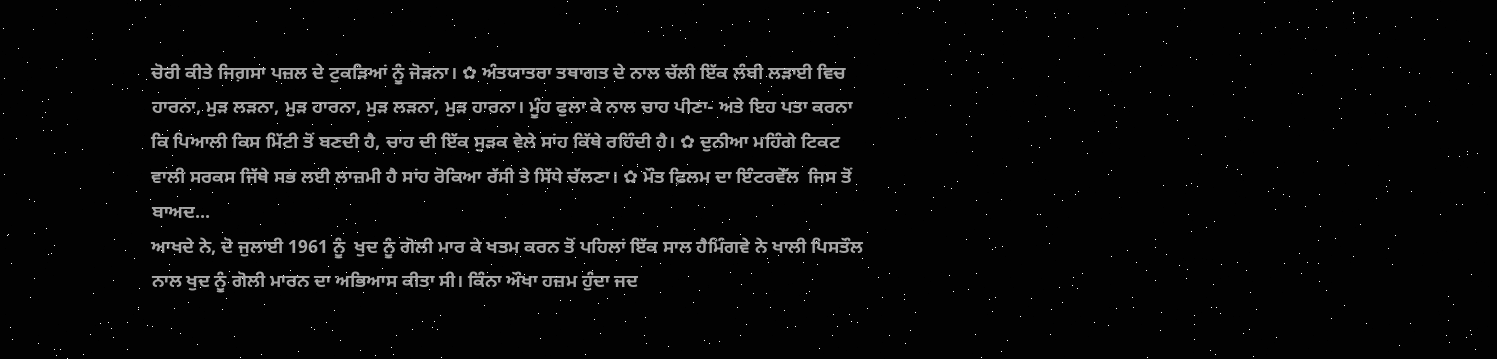ਚੋਰੀ ਕੀਤੇ ਜਿਗ਼ਸਾ ਪਜ਼ਲ ਦੇ ਟੁਕੜਿਆਂ ਨੂੰ ਜੋੜਨਾ। ✿ ਅੰਤਯਾਤਰਾ ਤਥਾਗਤ ਦੇ ਨਾਲ ਚੱਲੀ ਇੱਕ ਲੰਬੀ ਲੜਾਈ ਵਿਚ ਹਾਰਨਾ, ਮੁੜ ਲੜਨਾ, ਮੁੜ ਹਾਰਨਾ, ਮੁੜ ਲੜਨਾ, ਮੁੜ ਹਾਰਨਾ। ਮੂੰਹ ਫੁਲਾ ਕੇ ਨਾਲ ਚਾਹ ਪੀਣਾ- ਅਤੇ ਇਹ ਪਤਾ ਕਰਨਾ ਕਿ ਪਿਆਲੀ ਕਿਸ ਮਿੱਟੀ ਤੋਂ ਬਣਦੀ ਹੈ, ਚਾਹ ਦੀ ਇੱਕ ਸੁੜਕ ਵੇਲੇ ਸਾਂਹ ਕਿੱਥੇ ਰਹਿੰਦੀ ਹੈ। ✿ ਦੁਨੀਆ ਮਹਿੰਗੇ ਟਿਕਟ ਵਾਲੀ ਸਰਕਸ ਜਿੱਥੇ ਸਭ ਲਈ ਲਾਜ਼ਮੀ ਹੈ ਸਾਂਹ ਰੋਕਿਆ ਰੱਸੀ ਤੇ ਸਿੱਧੇ ਚੱਲਣਾ। ✿ ਮੌਤ ਫ਼ਿਲਮ ਦਾ ਇੰਟਰਵੇੱਲ  ਜਿਸ ਤੋਂ ਬਾਅਦ...
ਆਖਦੇ ਨੇ, ਦੋ ਜੁਲਾਈ 1961 ਨੂੰ  ਖੁਦ ਨੂੰ ਗੋਲੀ ਮਾਰ ਕੇ ਖਤਮ ਕਰਨ ਤੋਂ ਪਹਿਲਾਂ ਇੱਕ ਸਾਲ ਹੈਮਿੰਗਵੇ ਨੇ ਖਾਲੀ ਪਿਸਤੌਲ ਨਾਲ ਖੁਦ ਨੂੰ ਗੋਲੀ ਮਾਰਨ ਦਾ ਅਭਿਆਸ ਕੀਤਾ ਸੀ। ਕਿੰਨਾ ਔਖਾ ਹਜ਼ਮ ਹੁੰਦਾ ਜਦ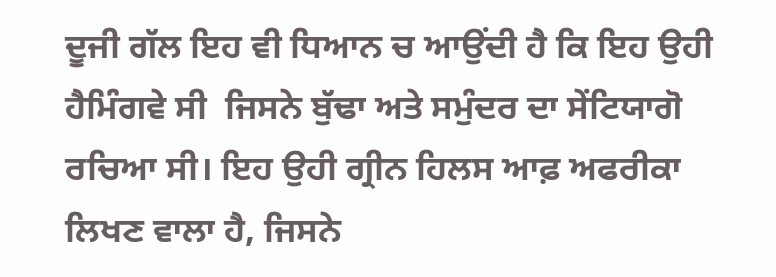ਦੂਜੀ ਗੱਲ ਇਹ ਵੀ ਧਿਆਨ ਚ ਆਉਂਦੀ ਹੈ ਕਿ ਇਹ ਉਹੀ ਹੈਮਿੰਗਵੇ ਸੀ  ਜਿਸਨੇ ਬੁੱਢਾ ਅਤੇ ਸਮੁੰਦਰ ਦਾ ਸੇਂਟਿਯਾਗੋ ਰਚਿਆ ਸੀ। ਇਹ ਉਹੀ ਗ੍ਰੀਨ ਹਿਲਸ ਆਫ਼ ਅਫਰੀਕਾ ਲਿਖਣ ਵਾਲਾ ਹੈ, ਜਿਸਨੇ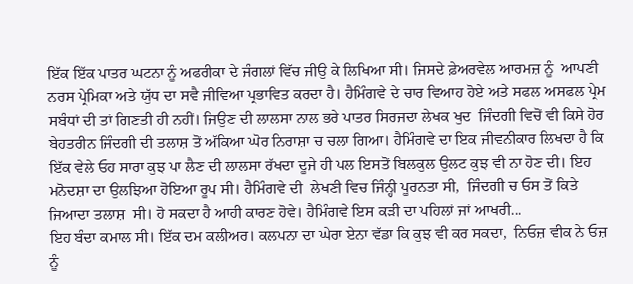ਇੱਕ ਇੱਕ ਪਾਤਰ ਘਟਨਾ ਨੂੰ ਅਫਰੀਕਾ ਦੇ ਜੰਗਲਾਂ ਵਿੱਚ ਜੀਉ ਕੇ ਲਿਖਿਆ ਸੀ। ਜਿਸਦੇ ਫ਼ੇਅਰਵੇਲ ਆਰਮਜ਼ ਨੂੰ  ਆਪਣੀ ਨਰਸ ਪ੍ਰੇਮਿਕਾ ਅਤੇ ਯੁੱਧ ਦਾ ਸਵੈ ਜੀਵਿਆ ਪ੍ਰਭਾਵਿਤ ਕਰਦਾ ਹੈ। ਹੈਮਿੰਗਵੇ ਦੇ ਚਾਰ ਵਿਆਹ ਹੋਏ ਅਤੇ ਸਫਲ ਅਸਫਲ ਪ੍ਰੇਮ ਸਬੰਧਾਂ ਦੀ ਤਾਂ ਗਿਣਤੀ ਹੀ ਨਹੀਂ। ਜਿਉਣ ਦੀ ਲਾਲਸਾ ਨਾਲ ਭਰੇ ਪਾਤਰ ਸਿਰਜਦਾ ਲੇਖਕ ਖੁਦ  ਜਿੰਦਗੀ ਵਿਚੋਂ ਵੀ ਕਿਸੇ ਹੋਰ ਬੇਹਤਰੀਨ ਜਿੰਦਗੀ ਦੀ ਤਲਾਸ਼ ਤੋਂ ਅੱਕਿਆ ਘੋਰ ਨਿਰਾਸ਼ਾ ਚ ਚਲਾ ਗਿਆ। ਹੈਮਿੰਗਵੇ ਦਾ ਇਕ ਜੀਵਨੀਕਾਰ ਲਿਖਦਾ ਹੈ ਕਿ ਇੱਕ ਵੇਲੇ ਓਹ ਸਾਰਾ ਕੁਝ ਪਾ ਲੈਣ ਦੀ ਲਾਲਸਾ ਰੱਖਦਾ ਦੂਜੇ ਹੀ ਪਲ ਇਸਤੋਂ ਬਿਲਕੁਲ ਉਲਟ ਕੁਝ ਵੀ ਨਾ ਹੋਣ ਦੀ। ਇਹ ਮਨੋਦਸ਼ਾ ਦਾ ਉਲਝਿਆ ਹੋਇਆ ਰੂਪ ਸੀ। ਹੈਮਿੰਗਵੇ ਦੀ  ਲੇਖਣੀ ਵਿਚ ਜਿੰਨ੍ਹੀ ਪੂਰਨਤਾ ਸੀ,  ਜਿੰਦਗੀ ਚ ਓਸ ਤੋਂ ਕਿਤੇ ਜਿਆਦਾ ਤਲਾਸ਼  ਸੀ। ਹੋ ਸਕਦਾ ਹੈ ਆਹੀ ਕਾਰਣ ਹੋਵੇ। ਹੈਮਿੰਗਵੇ ਇਸ ਕੜੀ ਦਾ ਪਹਿਲਾਂ ਜਾਂ ਆਖਰੀ...
ਇਹ ਬੰਦਾ ਕਮਾਲ ਸੀ। ਇੱਕ ਦਮ ਕਲੀਅਰ। ਕਲਪਨਾ ਦਾ ਘੇਰਾ ਏਨਾ ਵੱਡਾ ਕਿ ਕੁਝ ਵੀ ਕਰ ਸਕਦਾ,  ਨਿਓਜ਼ ਵੀਕ ਨੇ ਓਜ਼ ਨੂੰ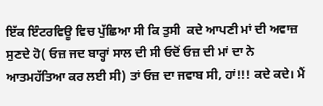ਇੱਕ ਇੰਟਰਵਿਊ ਵਿਚ ਪੁੱਛਿਆ ਸੀ ਕਿ ਤੁਸੀ  ਕਦੇ ਆਪਣੀ ਮਾਂ ਦੀ ਅਵਾਜ਼ ਸੁਣਦੇ ਹੋ( ਓਜ਼ ਜਦ ਬਾਰ੍ਹਾਂ ਸਾਲ ਦੀ ਸੀ ਓਦੋਂ ਓਜ਼ ਦੀ ਮਾਂ ਦਾ ਨੇ ਆਤਮਹੱਤਿਆ ਕਰ ਲਈ ਸੀ) ਤਾਂ ਓਜ਼ ਦਾ ਜਵਾਬ ਸੀ, ਹਾਂ!!! ਕਦੇ ਕਦੇ। ਮੈਂ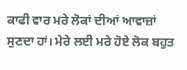ਕਾਫੀ ਵਾਰ ਮਰੇ ਲੋਕਾਂ ਦੀਆਂ ਆਵਾਜ਼ਾਂ ਸੁਣਦਾ ਹਾਂ। ਮੇਰੇ ਲਈ ਮਰੇ ਹੋਏ ਲੋਕ ਬਹੁਤ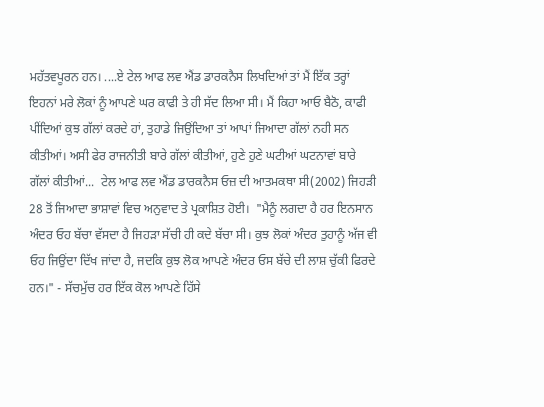ਮਹੱਤਵਪੂਰਨ ਹਨ। ....ਏ ਟੇਲ ਆਫ ਲਵ ਐਂਡ ਡਾਰਕਨੈਸ ਲਿਖਦਿਆਂ ਤਾਂ ਮੈਂ ਇੱਕ ਤਰ੍ਹਾਂ ਇਹਨਾਂ ਮਰੇ ਲੋਕਾਂ ਨੂੰ ਆਪਣੇ ਘਰ ਕਾਫੀ ਤੇ ਹੀ ਸੱਦ ਲਿਆ ਸੀ। ਮੈਂ ਕਿਹਾ ਆਓ ਬੈਠੋ, ਕਾਫੀ ਪੀਂਦਿਆਂ ਕੁਝ ਗੱਲਾਂ ਕਰਦੇ ਹਾਂ, ਤੁਹਾਡੇ ਜਿਉਂਦਿਆ ਤਾਂ ਆਪਾਂ ਜਿਆਦਾ ਗੱਲਾਂ ਨਹੀ ਸਨ ਕੀਤੀਆਂ। ਅਸੀ ਫੇਰ ਰਾਜਨੀਤੀ ਬਾਰੇ ਗੱਲਾਂ ਕੀਤੀਆਂ, ਹੁਣੇ ਹੁਣੇ ਘਟੀਆਂ ਘਟਨਾਵਾਂ ਬਾਰੇ ਗੱਲਾਂ ਕੀਤੀਆਂ...  ਟੇਲ ਆਫ ਲਵ ਐਂਡ ਡਾਰਕਨੈਸ ਓਜ਼ ਦੀ ਆਤਮਕਥਾ ਸੀ(2002) ਜਿਹੜੀ 28 ਤੋਂ ਜਿਆਦਾ ਭਾਸ਼ਾਵਾਂ ਵਿਚ ਅਨੁਵਾਦ ਤੇ ਪ੍ਰਕਾਸ਼ਿਤ ਹੋਈ।  "ਮੈਨੂੰ ਲਗਦਾ ਹੈ ਹਰ ਇਨਸਾਨ ਅੰਦਰ ਓਹ ਬੱਚਾ ਵੱਸਦਾ ਹੈ ਜਿਹੜਾ ਸੱਚੀ ਹੀ ਕਦੇ ਬੱਚਾ ਸੀ। ਕੁਝ ਲੋਕਾਂ ਅੰਦਰ ਤੁਹਾਨੂੰ ਅੱਜ ਵੀ ਓਹ ਜਿਉਂਦਾ ਦਿੱਖ ਜਾਂਦਾ ਹੈ, ਜਦਕਿ ਕੁਝ ਲੋਕ ਆਪਣੇ ਅੰਦਰ ਓਸ ਬੱਚੇ ਦੀ ਲਾਸ਼ ਚੁੱਕੀ ਫਿਰਦੇ ਹਨ।" - ਸੱਚਮੁੱਚ ਹਰ ਇੱਕ ਕੋਲ ਆਪਣੇ ਹਿੱਸੇ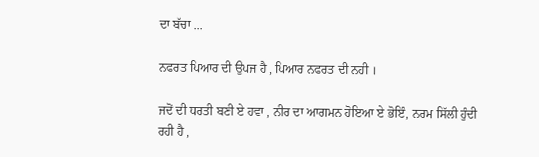ਦਾ ਬੱਚਾ ...

ਨਫਰਤ ਪਿਆਰ ਦੀ ਉਪਜ ਹੈ , ਪਿਆਰ ਨਫਰਤ ਦੀ ਨਹੀ ।

ਜਦੋਂ ਦੀ ਧਰਤੀ ਬਣੀ ਏ ਹਵਾ , ਨੀਰ ਦਾ ਆਗਮਨ ਹੋਇਆ ਏ ਭੋਇੰ, ਨਰਮ ਸਿੱਲੀ ਹੁੰਦੀ ਰਹੀ ਹੈ ,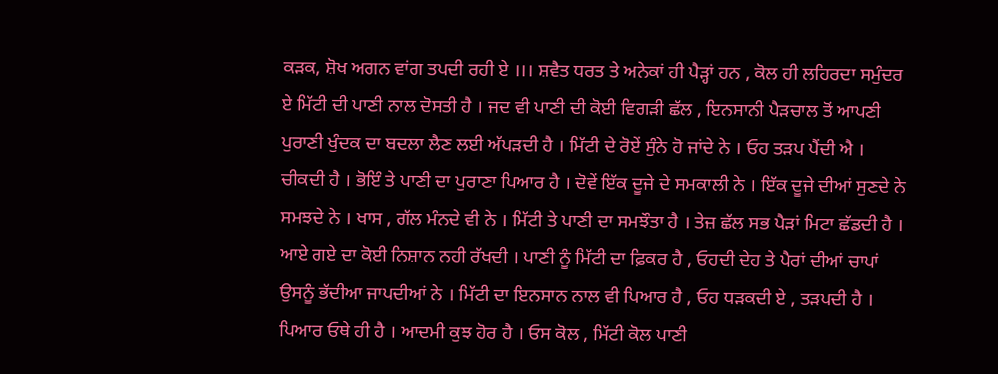ਕੜਕ, ਸ਼ੋਖ ਅਗਨ ਵਾਂਗ ਤਪਦੀ ਰਹੀ ਏ ।।। ਸ਼ਵੈਤ ਧਰਤ ਤੇ ਅਨੇਕਾਂ ਹੀ ਪੈੜ੍ਹਾਂ ਹਨ , ਕੋਲ ਹੀ ਲਹਿਰਦਾ ਸਮੁੰਦਰ ਏ ਮਿੱਟੀ ਦੀ ਪਾਣੀ ਨਾਲ ਦੋਸਤੀ ਹੈ । ਜਦ ਵੀ ਪਾਣੀ ਦੀ ਕੋਈ ਵਿਗੜੀ ਛੱਲ , ਇਨਸਾਨੀ ਪੈੜਚਾਲ ਤੋਂ ਆਪਣੀ ਪੁਰਾਣੀ ਖੁੰਦਕ ਦਾ ਬਦਲਾ ਲੈਣ ਲਈ ਅੱਪੜਦੀ ਹੈ । ਮਿੱਟੀ ਦੇ ਰੋਏਂ ਸੁੰਨੇ ਹੋ ਜਾਂਦੇ ਨੇ । ਓਹ ਤੜਪ ਪੈਂਦੀ ਐ । ਚੀਕਦੀ ਹੈ । ਭੋਇੰ ਤੇ ਪਾਣੀ ਦਾ ਪੁਰਾਣਾ ਪਿਆਰ ਹੈ । ਦੋਵੇਂ ਇੱਕ ਦੂਜੇ ਦੇ ਸਮਕਾਲੀ ਨੇ । ਇੱਕ ਦੂਜੇ ਦੀਆਂ ਸੁਣਦੇ ਨੇ ਸਮਝਦੇ ਨੇ । ਖਾਸ , ਗੱਲ ਮੰਨਦੇ ਵੀ ਨੇ । ਮਿੱਟੀ ਤੇ ਪਾਣੀ ਦਾ ਸਮਝੌਤਾ ਹੈ । ਤੇਜ਼ ਛੱਲ ਸਭ ਪੈੜਾਂ ਮਿਟਾ ਛੱਡਦੀ ਹੈ । ਆਏ ਗਏ ਦਾ ਕੋਈ ਨਿਸ਼ਾਨ ਨਹੀ ਰੱਖਦੀ । ਪਾਣੀ ਨੂੰ ਮਿੱਟੀ ਦਾ ਫ਼ਿਕਰ ਹੈ , ਓਹਦੀ ਦੇਹ ਤੇ ਪੈਰਾਂ ਦੀਆਂ ਚਾਪਾਂ ਉਸਨੂੰ ਭੱਦੀਆ ਜਾਪਦੀਆਂ ਨੇ । ਮਿੱਟੀ ਦਾ ਇਨਸਾਨ ਨਾਲ ਵੀ ਪਿਆਰ ਹੈ , ਓਹ ਧੜਕਦੀ ਏ , ਤੜਪਦੀ ਹੈ । ਪਿਆਰ ਓਥੇ ਹੀ ਹੈ । ਆਦਮੀ ਕੁਝ ਹੋਰ ਹੈ । ਓਸ ਕੋਲ , ਮਿੱਟੀ ਕੋਲ ਪਾਣੀ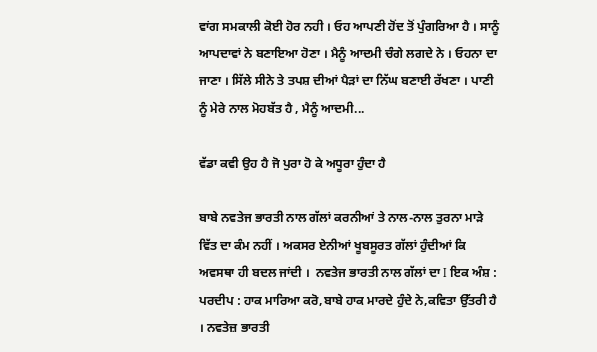ਵਾਂਗ ਸਮਕਾਲੀ ਕੋਈ ਹੋਰ ਨਹੀ । ਓਹ ਆਪਣੀ ਹੋਂਦ ਤੋਂ ਪੁੰਗਰਿਆ ਹੈ । ਸਾਨੂੰ ਆਪਦਾਵਾਂ ਨੇ ਬਣਾਇਆ ਹੋਣਾ । ਮੈਨੂੰ ਆਦਮੀ ਚੰਗੇ ਲਗਦੇ ਨੇ । ਓਹਨਾ ਦਾ ਜਾਣਾ । ਸਿੱਲੇ ਸੀਨੇ ਤੇ ਤਪਸ਼ ਦੀਆਂ ਪੈੜਾਂ ਦਾ ਨਿੱਘ ਬਣਾਈ ਰੱਖਣਾ । ਪਾਣੀ ਨੂੰ ਮੇਰੇ ਨਾਲ ਮੋਹਬੱਤ ਹੈ , ਮੈਨੂੰ ਆਦਮੀ...

ਵੱਡਾ ਕਵੀ ਉਹ ਹੈ ਜੋ ਪੁਰਾ ਹੋ ਕੇ ਅਧੂਰਾ ਹੁੰਦਾ ਹੈ

ਬਾਬੇ ਨਵਤੇਜ ਭਾਰਤੀ ਨਾਲ ਗੱਲਾਂ ਕਰਨੀਆਂ ਤੇ ਨਾਲ-ਨਾਲ ਤੁਰਨਾ ਮਾੜੇ ਵਿੱਤ ਦਾ ਕੰਮ ਨਹੀਂ । ਅਕਸਰ ਏਨੀਆਂ ਖੂਬਸੂਰਤ ਗੱਲਾਂ ਹੁੰਦੀਆਂ ਕਿ ਅਵਸਥਾ ਹੀ ਬਦਲ ਜਾਂਦੀ ।  ਨਵਤੇਜ ਭਾਰਤੀ ਨਾਲ ਗੱਲਾਂ ਦਾ I ਇਕ ਅੰਸ਼ :   ਪਰਦੀਪ : ਹਾਕ ਮਾਰਿਆ ਕਰੋ,ਬਾਬੇ ਹਾਕ ਮਾਰਦੇ ਹੁੰਦੇ ਨੇ,ਕਵਿਤਾ ਉੱਤਰੀ ਹੈ । ਨਵਤੇਜ਼ ਭਾਰਤੀ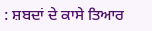: ਸ਼ਬਦਾਂ ਦੇ ਕਾਸੇ ਤਿਆਰ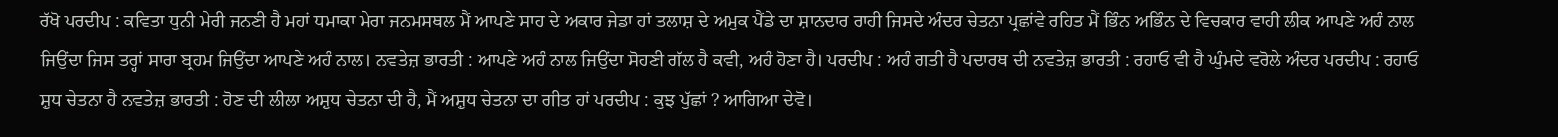ਰੱਖੋ ਪਰਦੀਪ : ਕਵਿਤਾ ਧੁਨੀ ਮੇਰੀ ਜਨਣੀ ਹੈ ਮਹਾਂ ਧਮਾਕਾ ਮੇਰਾ ਜਨਮਸਥਲ ਮੈਂ ਆਪਣੇ ਸਾਹ ਦੇ ਅਕਾਰ ਜੇਡਾ ਹਾਂ ਤਲਾਸ਼ ਦੇ ਅਮੁਕ ਪੈਂਡੇ ਦਾ ਸ਼ਾਨਦਾਰ ਰਾਹੀ ਜਿਸਦੇ ਅੰਦਰ ਚੇਤਨਾ ਪ੍ਰਛਾਂਵੇ ਰਹਿਤ ਮੈਂ ਭਿੰਨ ਅਭਿੰਨ ਦੇ ਵਿਚਕਾਰ ਵਾਹੀ ਲੀਕ ਆਪਣੇ ਅਹੰ ਨਾਲ ਜਿਉਂਦਾ ਜਿਸ ਤਰ੍ਹਾਂ ਸਾਰਾ ਬ੍ਰਹਮ ਜਿਉਂਦਾ ਆਪਣੇ ਅਹੰ ਨਾਲ। ਨਵਤੇਜ਼ ਭਾਰਤੀ : ਆਪਣੇ ਅਹੰ ਨਾਲ ਜਿਉਂਦਾ ਸੋਹਣੀ ਗੱਲ ਹੈ ਕਵੀ, ਅਹੰ ਹੋਣਾ ਹੈ। ਪਰਦੀਪ : ਅਹੰ ਗਤੀ ਹੈ ਪਦਾਰਥ ਦੀ ਨਵਤੇਜ਼ ਭਾਰਤੀ : ਰਹਾਓ ਵੀ ਹੈ ਘੁੰਮਦੇ ਵਰੋਲੇ ਅੰਦਰ ਪਰਦੀਪ : ਰਹਾਓ ਸ਼ੁਧ ਚੇਤਨਾ ਹੈ ਨਵਤੇਜ਼ ਭਾਰਤੀ : ਹੋਣ ਦੀ ਲੀਲਾ ਅਸ਼ੁਧ ਚੇਤਨਾ ਦੀ ਹੈ, ਮੈਂ ਅਸ਼ੁਧ ਚੇਤਨਾ ਦਾ ਗੀਤ ਹਾਂ ਪਰਦੀਪ : ਕੁਝ ਪੁੱਛਾਂ ? ਆਗਿਆ ਦੇਵੋ।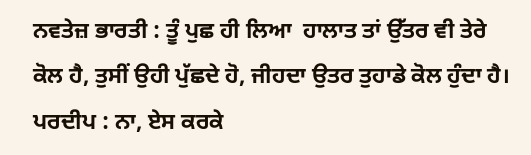ਨਵਤੇਜ਼ ਭਾਰਤੀ : ਤੂੰ ਪੁਛ ਹੀ ਲਿਆ  ਹਾਲਾਤ ਤਾਂ ਉੱਤਰ ਵੀ ਤੇਰੇ ਕੋਲ ਹੈ, ਤੁਸੀਂ ਉਹੀ ਪੁੱਛਦੇ ਹੋ, ਜੀਹਦਾ ਉਤਰ ਤੁਹਾਡੇ ਕੋਲ ਹੁੰਦਾ ਹੈ। ਪਰਦੀਪ : ਨਾ, ਏਸ ਕਰਕੇ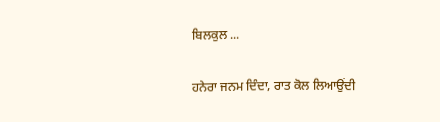ਬਿਲਕੁਲ ...

ਹਨੇਰਾ ਜਨਮ ਦਿੰਦਾ, ਰਾਤ ਕੋਲ ਲਿਆਉਂਦੀ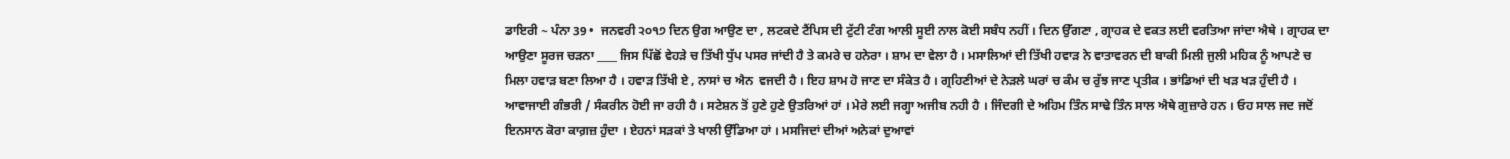ਡਾਇਰੀ ~ ਪੰਨਾ 39 •  ਜਨਵਰੀ ੨੦੧੭ ਦਿਨ ਉਗ ਆਉਣ ਦਾ , ਲਟਕਦੇ ਟੈਂਪਿਸ ਦੀ ਟੁੱਟੀ ਟੰਗ ਆਲੀ ਸੂਈ ਨਾਲ ਕੋਈ ਸਬੰਧ ਨਹੀਂ । ਦਿਨ ਉੱਗਣਾ , ਗ੍ਰਾਹਕ ਦੇ ਵਕਤ ਲਈ ਵਰਤਿਆ ਜਾਂਦਾ ਐਥੇ । ਗ੍ਰਾਹਕ ਦਾ ਆਉਣਾ ਸੂਰਜ ਚੜਨਾ ____ ਜਿਸ ਪਿੱਛੋਂ ਵੇਹੜੇ ਚ ਤਿੱਖੀ ਧੁੱਪ ਪਸਰ ਜਾਂਦੀ ਹੈ ਤੇ ਕਮਰੇ ਚ ਹਨੇਰਾ । ਸ਼ਾਮ ਦਾ ਵੇਲਾ ਹੈ । ਮਸਾਲਿਆਂ ਦੀ ਤਿੱਖੀ ਹਵਾੜ ਨੇ ਵਾਤਾਵਰਨ ਦੀ ਬਾਕੀ ਮਿਲੀ ਜੁਲੀ ਮਹਿਕ ਨੂੰ ਆਪਣੇ ਚ ਮਿਲਾ ਹਵਾੜ ਬਣਾ ਲਿਆ ਹੈ । ਹਵਾੜ ਤਿੱਖੀ ਏ , ਨਾਸਾਂ ਚ ਐਨ  ਵਜਦੀ ਹੈ । ਇਹ ਸ਼ਾਮ ਹੋ ਜਾਣ ਦਾ ਸੰਕੇਤ ਹੈ । ਗ੍ਰਹਿਣੀਆਂ ਦੇ ਨੇੜਲੇ ਘਰਾਂ ਚ ਕੰਮ ਚ ਰੁੱਝ ਜਾਣ ਪ੍ਰਤੀਕ । ਭਾਂਡਿਆਂ ਦੀ ਖੜ ਖੜ ਹੁੰਦੀ ਹੈ । ਆਵਾਜਾਈ ਗੰਭਰੀ / ਸੰਕਰੀਨ ਹੋਈ ਜਾ ਰਹੀ ਹੈ । ਸਟੇਸ਼ਨ ਤੋਂ ਹੁਣੇ ਹੁਣੇ ਉਤਰਿਆਂ ਹਾਂ । ਮੇਰੇ ਲਈ ਜਗ੍ਹਾ ਅਜੀਬ ਨਹੀ ਹੈ । ਜਿੰਦਗੀ ਦੇ ਅਹਿਮ ਤਿੰਨ ਸਾਢੇ ਤਿੰਨ ਸਾਲ ਐਥੇ ਗੁਜ਼ਾਰੇ ਹਨ । ਓਹ ਸਾਲ ਜਦ ਜਦੋਂ ਇਨਸਾਨ ਕੋਰਾ ਕਾਗ਼ਜ਼ ਹੁੰਦਾ । ਏਹਨਾਂ ਸੜਕਾਂ ਤੇ ਖਾਲੀ ਉੱਡਿਆ ਹਾਂ । ਮਸਜਿਦਾਂ ਦੀਆਂ ਅਨੇਕਾਂ ਦੁਆਵਾਂ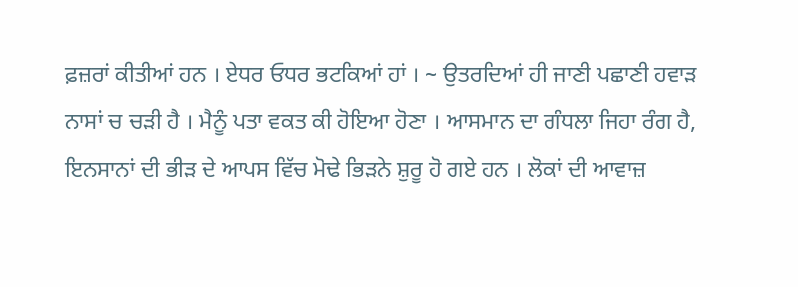ਫ਼ਜ਼ਰਾਂ ਕੀਤੀਆਂ ਹਨ । ਏਧਰ ਓਧਰ ਭਟਕਿਆਂ ਹਾਂ । ~ ਉਤਰਦਿਆਂ ਹੀ ਜਾਣੀ ਪਛਾਣੀ ਹਵਾੜ ਨਾਸਾਂ ਚ ਚੜੀ ਹੈ । ਮੈਨੂੰ ਪਤਾ ਵਕਤ ਕੀ ਹੋਇਆ ਹੋਣਾ । ਆਸਮਾਨ ਦਾ ਗੰਧਲਾ ਜਿਹਾ ਰੰਗ ਹੈ, ਇਨਸਾਨਾਂ ਦੀ ਭੀੜ ਦੇ ਆਪਸ ਵਿੱਚ ਮੋਢੇ ਭਿੜਨੇ ਸ਼ੁਰੂ ਹੋ ਗਏ ਹਨ । ਲੋਕਾਂ ਦੀ ਆਵਾਜ਼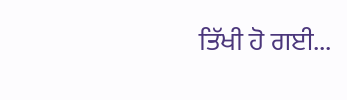ਤਿੱਖੀ ਹੋ ਗਈ...